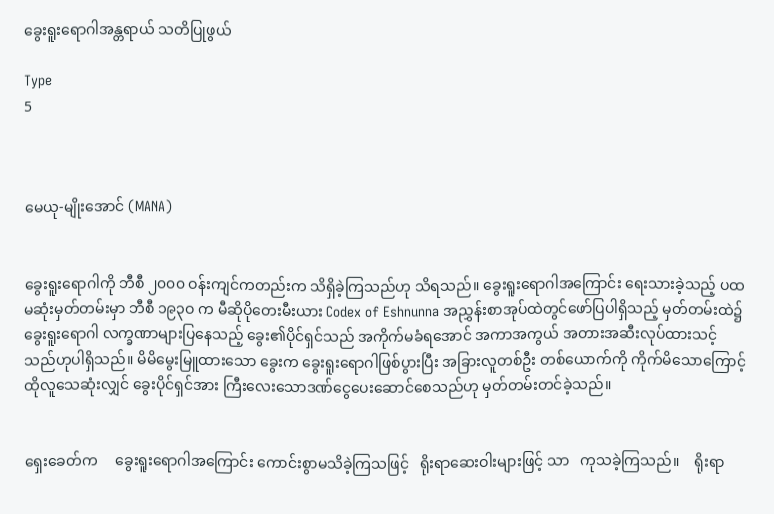ခွေးရူးရောဂါအန္တရာယ် သတိပြုဖွယ်

Type
5



မေယု-မျိုးအောင် (MANA)


ခွေးရူးရောဂါကို ဘီစီ ၂၀၀၀ ဝန်းကျင်ကတည်းက သိရှိခဲ့ကြသည်ဟု သိရသည်။ ခွေးရူးရောဂါအကြောင်း ရေးသားခဲ့သည့် ပထမဆုံးမှတ်တမ်းမှာ ဘီစီ ၁၉၃ဝ က မီဆိုပိုတေးမီးယား Codex of Eshnunna အညွှန်းစာအုပ်ထဲတွင်ဖော်ပြပါရှိသည့် မှတ်တမ်းထဲ၌ ခွေးရူးရောဂါ လက္ခဏာများပြနေသည့် ခွေး၏ပိုင်ရှင်သည် အကိုက်မခံရအောင် အကာအကွယ် အတားအဆီးလုပ်ထားသင့်သည်ဟုပါရှိသည်။ မိမိမွေးမြူထားသော ခွေးက ခွေးရူးရောဂါဖြစ်ပွားပြီး အခြားလူတစ်ဦး တစ်ယောက်ကို ကိုက်မိသောကြောင့် ထိုလူသေဆုံးလျှင် ခွေးပိုင်ရှင်အား ကြီးလေးသောဒဏ်ငွေပေးဆောင်စေသည်ဟု မှတ်တမ်းတင်ခဲ့သည်။


ရှေးခေတ်က     ခွေးရူးရောဂါအကြောင်း ကောင်းစွာမသိခဲ့ကြသဖြင့်   ရိုးရာဆေးဝါးများဖြင့် သာ   ကုသခဲ့ကြသည်။    ရိုးရာ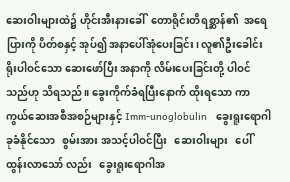ဆေးဝါးများထဲ၌ ဟိုင်းအီးနားခေါ်  တောရိုင်းတိရစ္ဆာန်၏  အရေပြားကို ပိတ်စနှင့် အုပ်၍ အနာပေါ်အုံပေးခြင်း၊ လူ၏ဦးခေါင်း ရိုးပါဝင်သော ဆေးဖော်ပြီး အနာကို လိမ်းပေးခြင်းတို့ ပါဝင်သည်ဟု သိရသည်။ ခွေးကိုက်ခံရပြီးနောက် ထိုးရသော ကာကွယ်ဆေးအစီအစဉ်များနှင့် Imm-unoglobulin   ခွေးရူးရောဂါခုခံနိုင်သော   စွမ်းအား အသင့်ပါဝင်ပြီး   ဆေးဝါးများ   ပေါ်ထွန်းလာသော် လည်း   ခွေးရူးရောဂါအ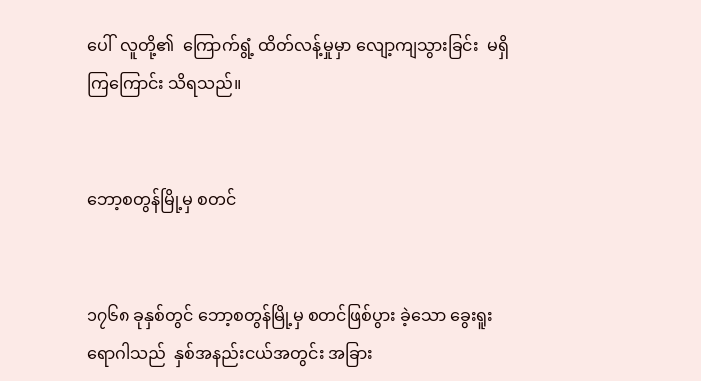ပေါ်  လူတို့၏  ကြောက်ရွံ့ ထိတ်လန့်မှုမှာ လျော့ကျသွားခြင်း  မရှိကြကြောင်း သိရသည်။


ဘော့စတွန်မြို့မှ စတင်


၁၇၆၈ ခုနှစ်တွင် ဘော့စတွန်မြို့မှ စတင်ဖြစ်ပွား ခဲ့သော ခွေးရူးရောဂါသည်  နှစ်အနည်းငယ်အတွင်း အခြား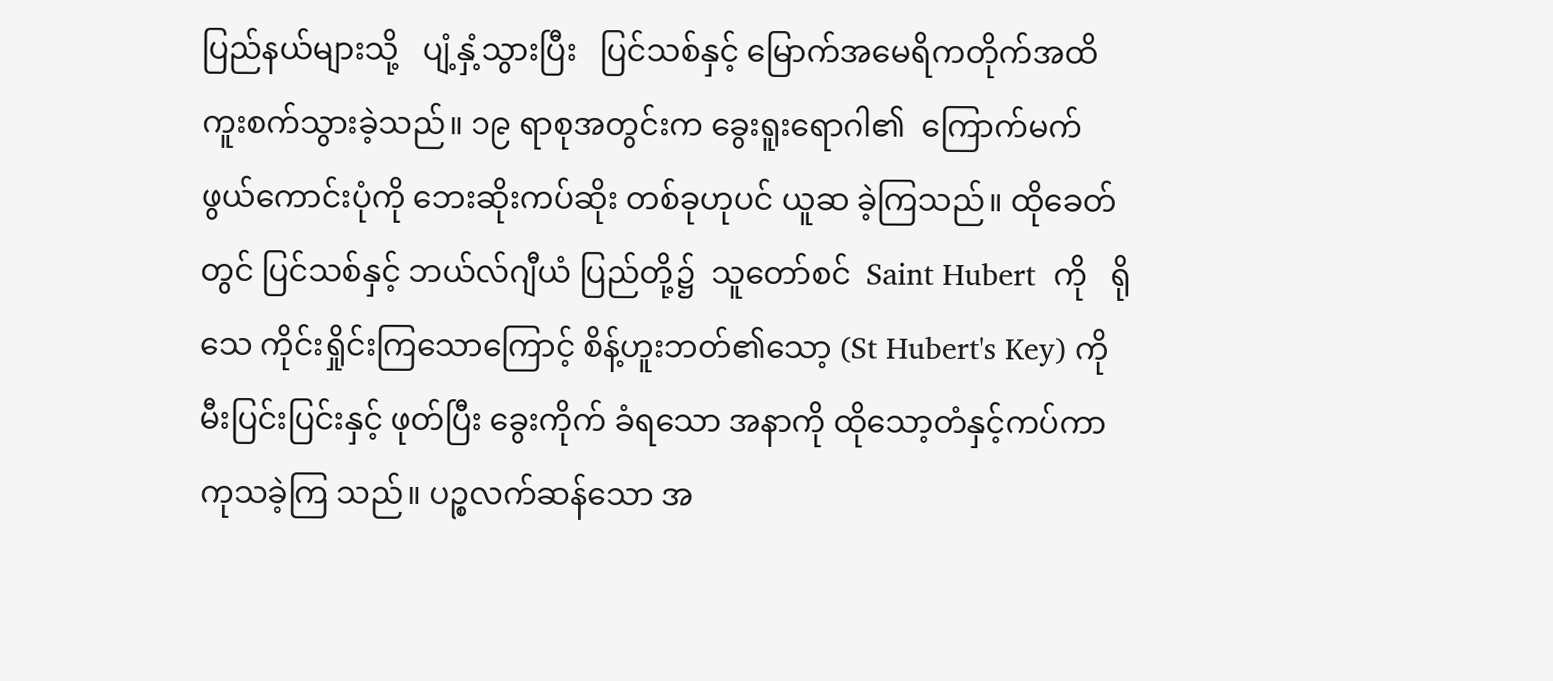ပြည်နယ်များသို့   ပျံ့နှံ့သွားပြီး   ပြင်သစ်နှင့် မြောက်အမေရိကတိုက်အထိ  ကူးစက်သွားခဲ့သည်။ ၁၉ ရာစုအတွင်းက ခွေးရူးရောဂါ၏  ကြောက်မက် ဖွယ်ကောင်းပုံကို ဘေးဆိုးကပ်ဆိုး တစ်ခုဟုပင် ယူဆ ခဲ့ကြသည်။ ထိုခေတ်တွင် ပြင်သစ်နှင့် ဘယ်လ်ဂျီယံ ပြည်တို့၌  သူတော်စင်  Saint Hubert  ကို   ရိုသေ ကိုင်းရှိုင်းကြသောကြောင့် စိန့်ဟူးဘတ်၏သော့ (St Hubert's Key) ကို မီးပြင်းပြင်းနှင့် ဖုတ်ပြီး ခွေးကိုက် ခံရသော အနာကို ထိုသော့တံနှင့်ကပ်ကာ ကုသခဲ့ကြ သည်။ ပဉ္စလက်ဆန်သော အ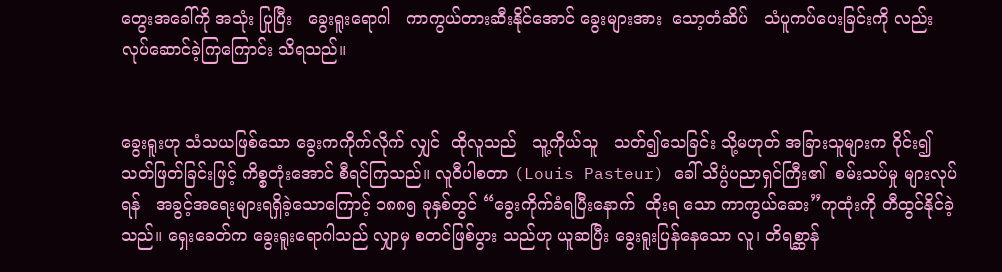တွေးအခေါ်ကို အသုံး ပြုပြီး   ခွေးရူးရောဂါ   ကာကွယ်တားဆီးနိုင်အောင် ခွေးများအား  သော့တံဆိပ်   သံပူကပ်ပေးခြင်းကို လည်း လုပ်ဆောင်ခဲ့ကြကြောင်း သိရသည်။


ခွေးရူးဟု သံသယဖြစ်သော ခွေးကကိုက်လိုက် လျှင်  ထိုလူသည်   သူ့ကိုယ်သူ   သတ်၍သေခြင်း သို့မဟုတ် အခြားသူများက ဝိုင်း၍ သတ်ဖြတ်ခြင်းဖြင့် ကိစ္စတုံးအောင် စီရင်ကြသည်။ လူဝီပါစတာ (Louis Pasteur) ခေါ် သိပ္ပံပညာရှင်ကြီး၏  စမ်းသပ်မှု များလုပ်ရန်   အခွင့်အရေးများရရှိခဲ့သောကြောင့် ၁၈၈၅ ခုနှစ်တွင် “ခွေးကိုက်ခံရပြီးနောက်  ထိုးရ သော ကာကွယ်ဆေး”ကုထုံးကို တီထွင်နိုင်ခဲ့သည်။ ရှေးခေတ်က ခွေးရူးရောဂါသည် လျှာမှ စတင်ဖြစ်ပွား သည်ဟု ယူဆပြီး ခွေးရူးပြန်နေသော လူ၊ တိရစ္ဆာန်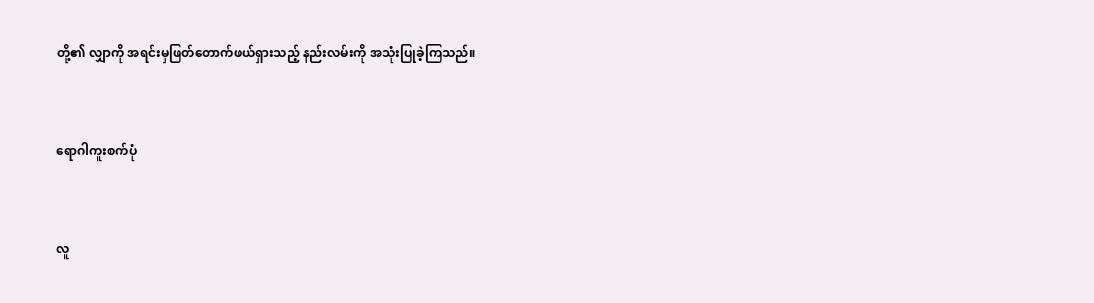တို့၏ လျှာကို အရင်းမှဖြတ်တောက်ဖယ်ရှားသည့် နည်းလမ်းကို အသုံးပြုခဲ့ကြသည်။


ရောဂါကူးစက်ပုံ


လူ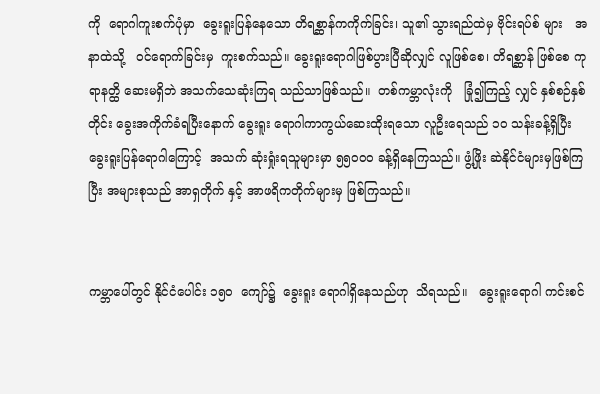ကို  ရောဂါကူးစက်ပုံမှာ  ခွေးရူးပြန်နေသော တိရစ္ဆာန်ကကိုက်ခြင်း၊ သူ၏ သွားရည်ထဲမှ ဗိုင်းရပ်စ် များ   အနာထဲသို့   ဝင်ရောက်ခြင်းမှ  ကူးစက်သည်။ ခွေးရူးရောဂါဖြစ်ပွားပြီဆိုလျှင် လူဖြစ်စေ၊ တိရစ္ဆာန် ဖြစ်စေ ကုရာနတ္ထိ ဆေးမရှိဘဲ အသက်သေဆုံးကြရ သည်သာဖြစ်သည်။  တစ်ကမ္ဘာလုံးကို   ခြုံ၍ကြည့် လျှင် နှစ်စဉ်နှစ်တိုင်း ခွေးအကိုက်ခံရပြီးနောက် ခွေးရူး ရောဂါကာကွယ်ဆေးထိုးရသော လူဦးရေသည် ၁၀ သန်းခန့်ရှိပြီး ခွေးရူးပြန်ရောဂါကြောင့်  အသက် ဆုံးရှုံးရသူများမှာ ၅၅ဝဝဝ ခန့်ရှိနေကြသည်။ ဖွံ့ဖြိုး ဆဲနိုင်ငံများမှဖြစ်ကြပြီး အများစုသည် အာရှတိုက် နှင့် အာဖရိကတိုက်များမှ ဖြစ်ကြသည်။


ကမ္ဘာပေါ်တွင် နိုင်ငံပေါင်း ၁၅၀  ကျော်၌  ခွေးရူး ရောဂါရှိနေသည်ဟု  သိရသည်။   ခွေးရူးရောဂါ ကင်းစင်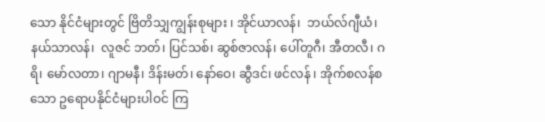သော နိုင်ငံများတွင် ဗြိတိသျှကျွန်းစုများ ၊ အိုင်ယာလန်၊  ဘယ်လ်ဂျီယံ၊  နယ်သာလန်၊  လူဇင် ဘတ်၊ ပြင်သစ်၊ ဆွစ်ဇာလန်၊ ပေါ်တူဂီ၊ အီတလီ၊ ဂရိ၊ မော်လတာ၊ ဂျာမနီ၊ ဒိန်းမတ်၊ နော်ဝေ၊ ဆွီဒင်၊ ဖင်လန် ၊ အိုက်စလန်စသော ဥရောပနိုင်ငံများပါဝင် ကြ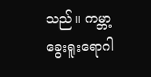သည်။ ကမ္ဘာ့ခွေးရူးရောဂါ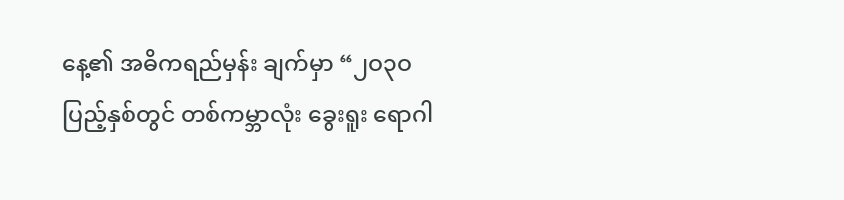နေ့၏ အဓိကရည်မှန်း ချက်မှာ “၂ဝ၃ဝ ပြည့်နှစ်တွင် တစ်ကမ္ဘာလုံး ခွေးရူး ရောဂါ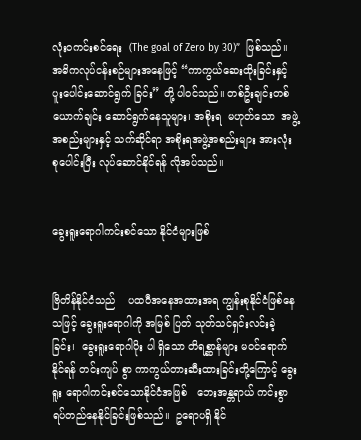လုံးဝကင်းစင်ရေး  (The goal of Zero by 30)”  ဖြစ်သည်။  အဓိကလုပ်ငန်းစဉ်များအနေဖြင့် “ကာကွယ်ဆေးထိုးခြင်းနှင့်    ပူးပေါင်းဆောင်ရွက် ခြင်း” တို့ ပါဝင်သည်။ တစ်ဦးချင်းတစ်ယောက်ချင်း ဆောင်ရွက်နေသူများ၊ အစိုးရ  မဟုတ်သော  အဖွဲ့ အစည်းများနှင့် သက်ဆိုင်ရာ အစိုးရအဖွဲ့အစည်းများ အားလုံး စုပေါင်းပြီး လုပ်ဆောင်နိုင်ရန် လိုအပ်သည်။


ခွေးရူးရောဂါကင်းစင်သော နိုင်ငံများဖြစ်


ဗြိတိန်နိုင်ငံသည်    ပထဝီအနေအထားအရ ကျွန်းစုနိုင်ငံဖြစ်နေသဖြင့် ခွေးရူးရောဂါကို အမြစ် ပြတ် သုတ်သင်ရှင်းလင်းခဲ့ခြင်း၊  ခွေးရူးရောဂါပိုး ပါ ရှိသော တိရစ္ဆာန်များ မဝင်ရောက်နိုင်ရန် တင်းကျပ် စွာ ကာကွယ်တားဆီးထားခြင်းတို့ကြောင့် ခွေးရူး ရောဂါကင်းစင်သောနိုင်ငံအဖြစ်   ဘေးအန္တရာယ် ကင်းစွာ  ရပ်တည်နေနိုင်ခြင်းဖြစ်သည်။  ဥရောပရှိ နိုင်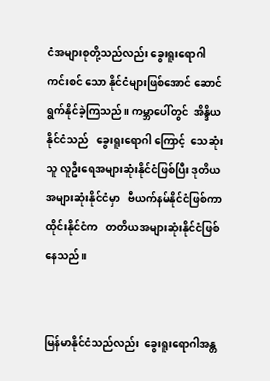ငံအများစုတို့သည်လည်း ခွေးရူးရောဂါကင်းစင် သော နိုင်ငံများဖြစ်အောင် ဆောင်ရွက်နိုင်ခဲ့ကြသည်။ ကမ္ဘာပေါ်တွင်  အိန္ဒိယနိုင်ငံသည်   ခွေးရူးရောဂါ ကြောင့်  သေဆုံးသူ လူဦးရေအများဆုံးနိုင်ငံဖြစ်ပြီး ဒုတိယအများဆုံးနိုင်ငံမှာ   ဗီယက်နမ်နိုင်ငံဖြစ်ကာ ထိုင်းနိုင်ငံက   တတိယအများဆုံးနိုင်ငံဖြစ်နေသည်။


မြန်မာနိုင်ငံသည်လည်း  ခွေးရူးရောဂါအန္တ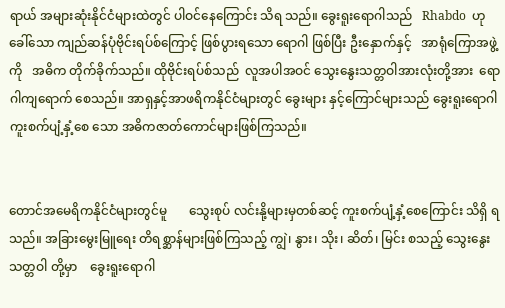ရာယ် အများဆုံးနိုင်ငံများထဲတွင် ပါဝင်နေကြောင်း သိရ သည်။ ခွေးရူးရောဂါသည်   Rhabdo  ဟုခေါ်သော ကျည်ဆန်ပုံဗိုင်းရပ်စ်ကြောင့် ဖြစ်ပွားရသော ရောဂါ ဖြစ်ပြီး ဦးနှောက်နှင့်   အာရုံကြောအဖွဲ့ကို   အဓိက တိုက်ခိုက်သည်။ ထိုဗိုင်းရပ်စ်သည်  လူအပါအဝင် သွေးနွေးသတ္တဝါအားလုံးတို့အား  ရောဂါကျရောက် စေသည်။ အာရှနှင့်အာဖရိကနိုင်ငံများတွင် ခွေးများ နှင့်ကြောင်များသည် ခွေးရူးရောဂါ  ကူးစက်ပျံ့နှံ့စေ သော အဓိကဇာတ်ကောင်များဖြစ်ကြသည်။


တောင်အမေရိကနိုင်ငံများတွင်မူ       သွေးစုပ် လင်းနို့များမှတစ်ဆင့် ကူးစက်ပျံ့နှံ့စေကြောင်း သိရှိ ရသည်။ အခြားမွေးမြူရေး တိရစ္ဆာန်များဖြစ်ကြသည့် ကျွဲ၊ နွား၊ သိုး၊ ဆိတ်၊ မြင်း စသည့် သွေးနွေးသတ္တဝါ တို့မှာ    ခွေးရူးရောဂါ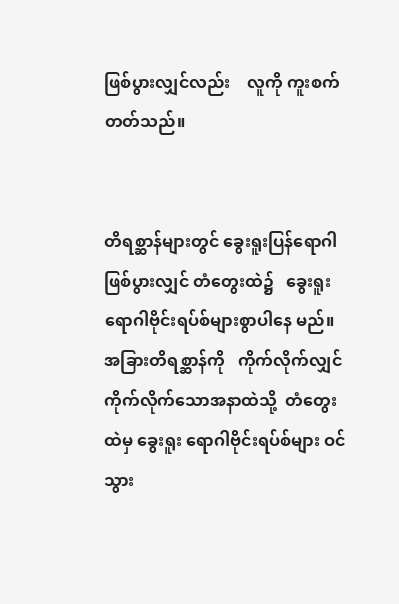ဖြစ်ပွားလျှင်လည်း    လူကို ကူးစက်တတ်သည်။


တိရစ္ဆာန်များတွင် ခွေးရူးပြန်ရောဂါဖြစ်ပွားလျှင် တံတွေးထဲ၌   ခွေးရူးရောဂါဗိုင်းရပ်စ်များစွာပါနေ မည်။      အခြားတိရစ္ဆာန်ကို   ကိုက်လိုက်လျှင်  ကိုက်လိုက်သောအနာထဲသို့  တံတွေးထဲမှ ခွေးရူး ရောဂါဗိုင်းရပ်စ်များ ဝင်သွား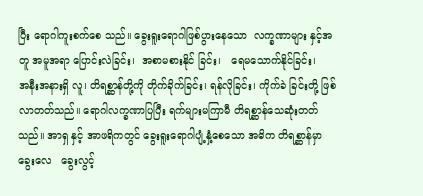ပြီး ရောဂါကူးစက်စေ သည်။ ခွေးရူးရောဂါဖြစ်ပွားနေသော  လက္ခဏာများ နှင့်အတူ အမူအရာ ပြောင်းလဲခြင်း၊  အစာမစားနိုင် ခြင်း၊   ရေမသောက်နိုင်ခြင်း၊    အနီးအနားရှိ လူ၊ တိရစ္ဆာန်တို့ကို တိုက်ခိုက်ခြင်း၊ ရန်လိုခြင်း၊ ကိုက်ခဲ ခြင်းတို့ ဖြစ်လာတတ်သည်။ ရောဂါလက္ခဏာပြပြီး ရက်များမကြာမီ တိရစ္ဆာန်သေဆုံးတတ်သည်။ အာရှ နှင့် အာဖရိကတွင် ခွေးရူးရောဂါပျံ့နှံ့စေသော အဓိက တိရစ္ဆာန်မှာ   ခွေးလေ   ခွေးလွင့်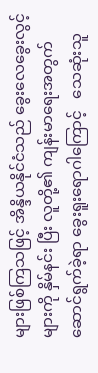များဖြစ်ကြသဖြင့် အိန္ဒိယနိုင်ငံသည် ခွေးလေခွေးလွင့်များကို နှိမ်နင်း ပြီး လူတို့၏ ကျန်းမာရေးအတွက် ဆောင်ရွက်ခဲ့ရာ ခွေးရူးရောဂါကြောင့်   သေဆုံးသူ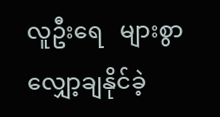လူဦးရေ   များစွာ လျှော့ချနိုင်ခဲ့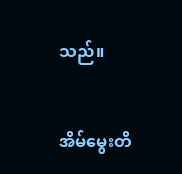သည်။


အိမ်မွေးတိ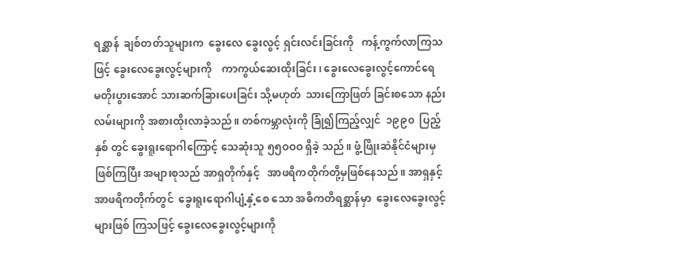ရစ္ဆာန်  ချစ်တတ်သူများက  ခွေးလေ ခွေးလွင့် ရှင်းလင်းခြင်းကို   ကန့်ကွက်လာကြသဖြင့် ခွေးလေခွေးလွင့်များကို    ကာကွယ်ဆေးထိုးခြင်း၊ ခွေးလေခွေးလွင့်ကောင်ရေ       မတိုးပွားအောင် သားဆက်ခြားပေးခြင်း သို့မဟုတ်  သားကြောဖြတ် ခြင်းစသော နည်းလမ်းများကို အစားထိုးလာခဲ့သည်။ တစ်ကမ္ဘာလုံးကို ခြုံ၍ကြည့်လျှင်  ၁၉၉၀  ပြည့်နှစ် တွင် ခွေးရူးရောဂါကြောင့် သေဆုံးသူ ၅၅ဝဝဝ ရှိခဲ့ သည်။ ဖွံ့ဖြိုးဆဲနိုင်ငံများမှဖြစ်ကြပြီး အများစုသည် အာရှတိုက်နှင့်   အာဖရိကတိုက်တို့မှဖြစ်နေသည်။ အာရှနှင့်အာဖရိကတိုက်တွင်  ခွေးရူးရောဂါပျံ့နှံ့စေ သော အဓိကတိရစ္ဆာန်မှာ  ခွေးလေခွေးလွင့်များဖြစ် ကြသဖြင့် ခွေးလေခွေးလွင့်များကို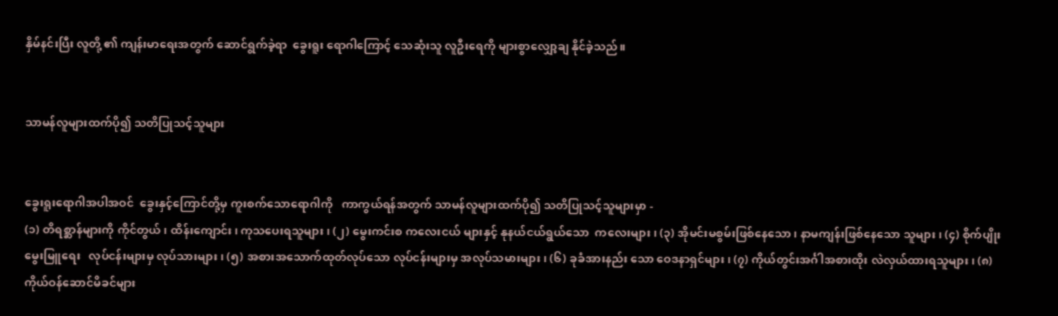နှိမ်နင်းပြီး လူတို့ ၏ ကျန်းမာရေးအတွက် ဆောင်ရွက်ခဲ့ရာ  ခွေးရူး ရောဂါကြောင့် သေဆုံးသူ လူဦးရေကို များစွာလျှော့ချ နိုင်ခဲ့သည်။


သာမန်လူများထက်ပို၍ သတိပြုသင့်သူများ


ခွေးရူးရောဂါအပါအဝင်  ခွေးနှင့်ကြောင်တို့မှ ကူးစက်သောရောဂါကို   ကာကွယ်ရန်အတွက် သာမန်လူများထက်ပို၍ သတိပြုသင့်သူများမှာ -
(၁) တိရစ္ဆာန်များကို ကိုင်တွယ်၊ ထိန်းကျောင်း၊ ကုသပေးရသူများ၊ (၂) မွေးကင်းစ ကလေးငယ် များနှင့် နုနယ်ငယ်ရွယ်သော  ကလေးများ၊ (၃) အိုမင်းမစွမ်းဖြစ်နေသော၊ နာမကျန်းဖြစ်နေသော သူများ၊ (၄) စိုက်ပျိုးမွေးမြူရေး   လုပ်ငန်းများမှ လုပ်သားများ၊ (၅) အစားအသောက်ထုတ်လုပ်သော လုပ်ငန်းများမှ အလုပ်သမားများ၊ (၆) ခုခံအားနည်း သော ဝေဒနာရှင်များ၊ (၇) ကိုယ်တွင်းအင်္ဂါအစားထိုး လဲလှယ်ထားရသူများ၊ (၈) ကိုယ်ဝန်ဆောင်မိခင်များ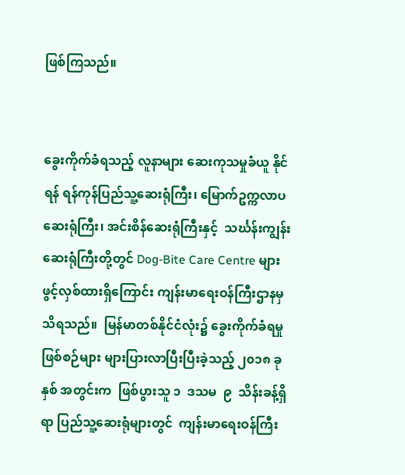ဖြစ်ကြသည်။


ခွေးကိုက်ခံရသည့် လူနာများ ဆေးကုသမှုခံယူ နိုင်ရန် ရန်ကုန်ပြည်သူ့ဆေးရုံကြီး၊ မြောက်ဥက္ကလာပ ဆေးရုံကြီး၊ အင်းစိန်ဆေးရုံကြီးနှင့်  သင်္ဃန်းကျွန်း ဆေးရုံကြီးတို့တွင် Dog-Bite Care Centre များ ဖွင့်လှစ်ထားရှိကြောင်း ကျန်းမာရေးဝန်ကြီးဌာနမှ သိရသည်။  မြန်မာတစ်နိုင်ငံလုံး၌ ခွေးကိုက်ခံရမှု ဖြစ်စဉ်များ များပြားလာပြီးပြီးခဲ့သည့် ၂၀၁၈ ခုနှစ် အတွင်းက  ဖြစ်ပွားသူ ၁  ဒသမ  ၉  သိန်းခန့်ရှိရာ ပြည်သူ့ဆေးရုံများတွင်  ကျန်းမာရေးဝန်ကြီး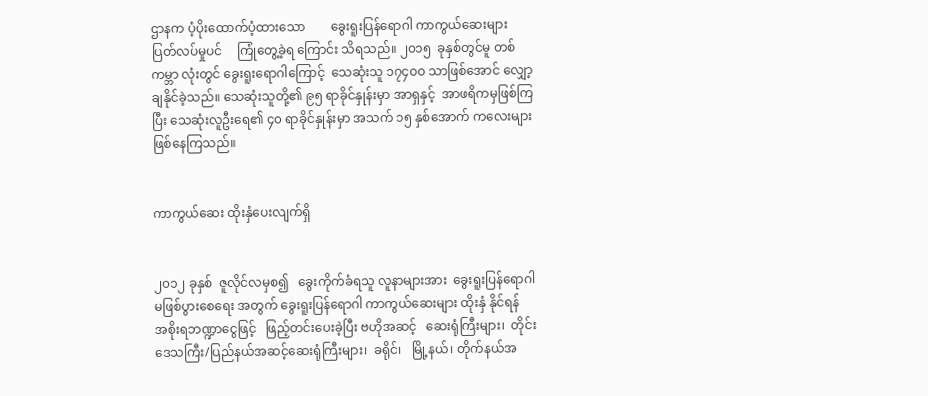ဌာနက ပံ့ပိုးထောက်ပံ့ထားသော        ခွေးရူးပြန်ရောဂါ ကာကွယ်ဆေးများ     ပြတ်လပ်မှုပင်     ကြုံတွေ့ခဲ့ရ ကြောင်း သိရသည်။ ၂၀၁၅  ခုနှစ်တွင်မူ တစ်ကမ္ဘာ လုံးတွင် ခွေးရူးရောဂါကြောင့်  သေဆုံးသူ ၁၇၄ဝဝ သာဖြစ်အောင် လျှော့ချနိုင်ခဲ့သည်။ သေဆုံးသူတို့၏ ၉၅ ရာခိုင်နှုန်းမှာ အာရှနှင့်  အာဖရိကမှဖြစ်ကြပြီး သေဆုံးလူဦးရေ၏ ၄၀ ရာခိုင်နှုန်းမှာ အသက် ၁၅ နှစ်အောက် ကလေးများ ဖြစ်နေကြသည်။


ကာကွယ်ဆေး ထိုးနှံပေးလျက်ရှိ


၂၀၁၂ ခုနှစ်  ဇူလိုင်လမှစ၍   ခွေးကိုက်ခံရသူ လူနာများအား  ခွေးရူးပြန်ရောဂါမဖြစ်ပွားစေရေး အတွက် ခွေးရူးပြန်ရောဂါ ကာကွယ်ဆေးများ ထိုးနှံ နိုင်ရန်   အစိုးရဘဏ္ဍာငွေဖြင့်   ဖြည့်တင်းပေးခဲ့ပြီး ဗဟိုအဆင့်   ဆေးရုံကြီးများ၊  တိုင်းဒေသကြီး/ပြည်နယ်အဆင့်ဆေးရုံကြီးများ၊  ခရိုင်၊   မြို့နယ်၊ တိုက်နယ်အ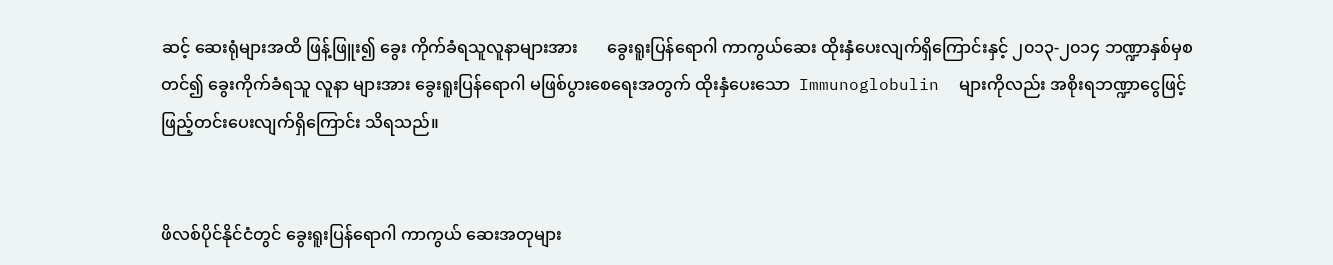ဆင့် ဆေးရုံများအထိ ဖြန့်ဖြူး၍ ခွေး ကိုက်ခံရသူလူနာများအား       ခွေးရူးပြန်ရောဂါ ကာကွယ်ဆေး ထိုးနှံပေးလျက်ရှိကြောင်းနှင့် ၂၀၁၃-၂၀၁၄ ဘဏ္ဍာနှစ်မှစတင်၍ ခွေးကိုက်ခံရသူ လူနာ များအား ခွေးရူးပြန်ရောဂါ မဖြစ်ပွားစေရေးအတွက် ထိုးနှံပေးသော  Immunoglobulin  များကိုလည်း အစိုးရဘဏ္ဍာငွေဖြင့် ဖြည့်တင်းပေးလျက်ရှိကြောင်း သိရသည်။


ဖိလစ်ပိုင်နိုင်ငံတွင် ခွေးရူးပြန်ရောဂါ ကာကွယ် ဆေးအတုများ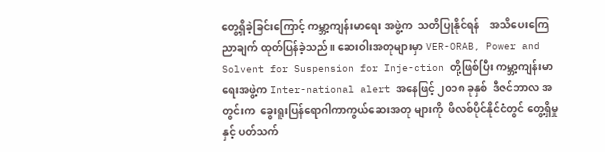တွေ့ရှိခဲ့ခြင်းကြောင့် ကမ္ဘာ့ကျန်းမာရေး အဖွဲ့က  သတိပြုနိုင်ရန်    အသိပေးကြေညာချက် ထုတ်ပြန်ခဲ့သည်။ ဆေးဝါးအတုများမှာ VER-ORAB, Power and Solvent for Suspension for Inje-ction တို့ဖြစ်ပြီး ကမ္ဘာ့ကျန်းမာရေးအဖွဲ့က Inter-national alert အနေဖြင့် ၂၀၁၈ ခုနှစ်  ဒီဇင်ဘာလ အတွင်းက  ခွေးရူးပြန်ရောဂါကာကွယ်ဆေးအတု များကို  ဖိလစ်ပိုင်နိုင်ငံတွင် တွေ့ရှိမှုနှင့် ပတ်သက်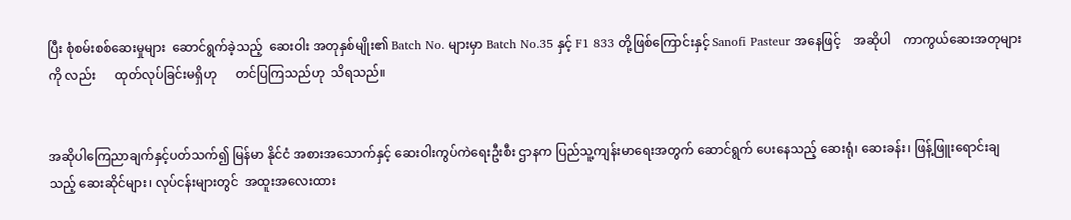ပြီး စုံစမ်းစစ်ဆေးမှုများ  ဆောင်ရွက်ခဲ့သည့်  ဆေးဝါး အတုနှစ်မျိုး၏ Batch No. များမှာ Batch No.35 နှင့် F1 833 တို့ဖြစ်ကြောင်းနှင့် Sanofi Pasteur အနေဖြင့်    အဆိုပါ    ကာကွယ်ဆေးအတုများကို လည်း      ထုတ်လုပ်ခြင်းမရှိဟု      တင်ပြကြသည်ဟု  သိရသည်။


အဆိုပါကြေညာချက်နှင့်ပတ်သက်၍ မြန်မာ နိုင်ငံ အစားအသောက်နှင့် ဆေးဝါးကွပ်ကဲရေးဦးစီး ဌာနက ပြည်သူ့ကျန်းမာရေးအတွက် ဆောင်ရွက် ပေးနေသည့် ဆေးရုံ၊ ဆေးခန်း၊ ဖြန့်ဖြူးရောင်းချသည့် ဆေးဆိုင်များ၊ လုပ်ငန်းများတွင်  အထူးအလေးထား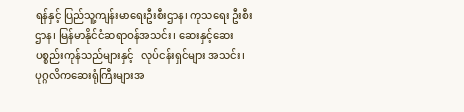ရန်နှင့် ပြည်သူ့ကျန်းမာရေးဦးစီးဌာန၊ ကုသရေး ဦးစီးဌာန၊ မြန်မာနိုင်ငံဆရာဝန်အသင်း၊ ဆေးနှင့်ဆေးပစ္စည်းကုန်သည်များနှင့်   လုပ်ငန်းရှင်များ အသင်း၊ ပုဂ္ဂလိကဆေးရုံကြီးများအ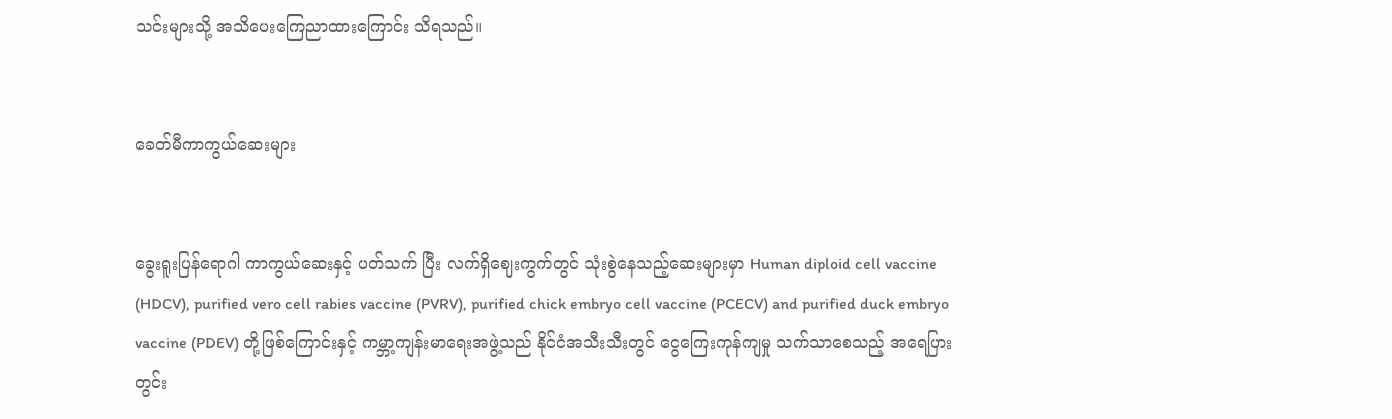သင်းများသို့ အသိပေးကြေညာထားကြောင်း သိရသည်။


ခေတ်မီကာကွယ်ဆေးများ


ခွေးရူးပြန်ရောဂါ ကာကွယ်ဆေးနှင့် ပတ်သက် ပြီး လက်ရှိဈေးကွက်တွင် သုံးစွဲနေသည့်ဆေးများမှာ Human diploid cell vaccine (HDCV), purified vero cell rabies vaccine (PVRV), purified chick embryo cell vaccine (PCECV) and purified duck embryo vaccine (PDEV) တို့ဖြစ်ကြောင်းနှင့် ကမ္ဘာ့ကျန်းမာရေးအဖွဲ့သည် နိုင်ငံအသီးသီးတွင် ငွေကြေးကုန်ကျမှု သက်သာစေသည့် အရေပြားတွင်း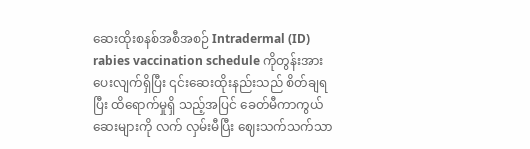ဆေးထိုးစနစ်အစီအစဉ် Intradermal (ID) rabies vaccination schedule ကိုတွန်းအားပေးလျက်ရှိပြီး ၎င်းဆေးထိုးနည်းသည် စိတ်ချရပြီး ထိရောက်မှုရှိ သည့်အပြင် ခေတ်မီကာကွယ်ဆေးများကို လက် လှမ်းမီပြီး ဈေးသက်သက်သာ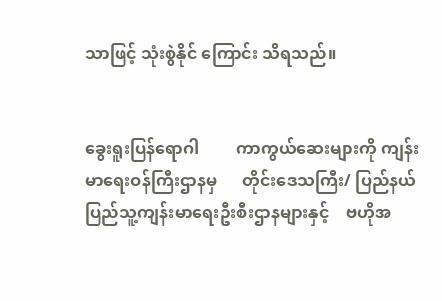သာဖြင့် သုံးစွဲနိုင် ကြောင်း သိရသည်။


ခွေးရူးပြန်ရောဂါ         ကာကွယ်ဆေးများကို ကျန်းမာရေးဝန်ကြီးဌာနမှ      တိုင်းဒေသကြီး/ ပြည်နယ်    ပြည်သူ့ကျန်းမာရေးဦးစီးဌာနများနှင့်    ဗဟိုအ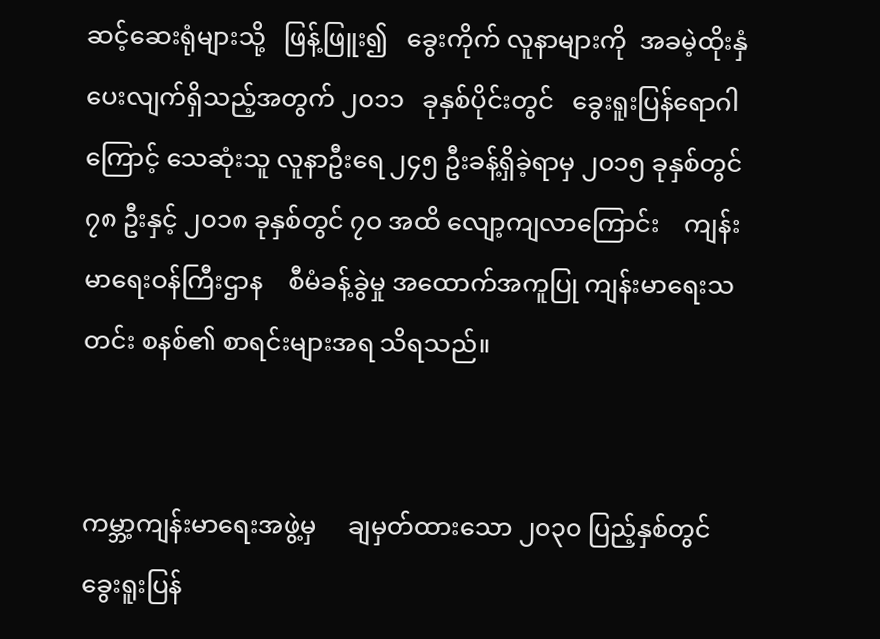ဆင့်ဆေးရုံများသို့   ဖြန့်ဖြူး၍   ခွေးကိုက် လူနာများကို  အခမဲ့ထိုးနှံပေးလျက်ရှိသည့်အတွက် ၂၀၁၁   ခုနှစ်ပိုင်းတွင်   ခွေးရူးပြန်ရောဂါကြောင့် သေဆုံးသူ လူနာဦးရေ ၂၄၅ ဦးခန့်ရှိခဲ့ရာမှ ၂၀၁၅ ခုနှစ်တွင် ၇၈ ဦးနှင့် ၂၀၁၈ ခုနှစ်တွင် ၇ဝ အထိ လျော့ကျလာကြောင်း    ကျန်းမာရေးဝန်ကြီးဌာန    စီမံခန့်ခွဲမှု အထောက်အကူပြု ကျန်းမာရေးသတင်း စနစ်၏ စာရင်းများအရ သိရသည်။


ကမ္ဘာ့ကျန်းမာရေးအဖွဲ့မှ     ချမှတ်ထားသော ၂၀၃၀ ပြည့်နှစ်တွင် ခွေးရူးပြန်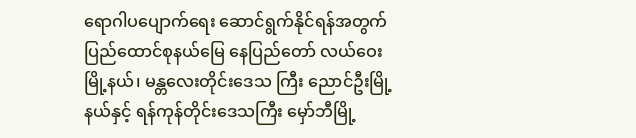ရောဂါပပျောက်ရေး ဆောင်ရွက်နိုင်ရန်အတွက်  ပြည်ထောင်စုနယ်မြေ နေပြည်တော် လယ်ဝေးမြို့နယ်၊ မန္တလေးတိုင်းဒေသ ကြီး ညောင်ဦးမြို့နယ်နှင့် ရန်ကုန်တိုင်းဒေသကြီး မှော်ဘီမြို့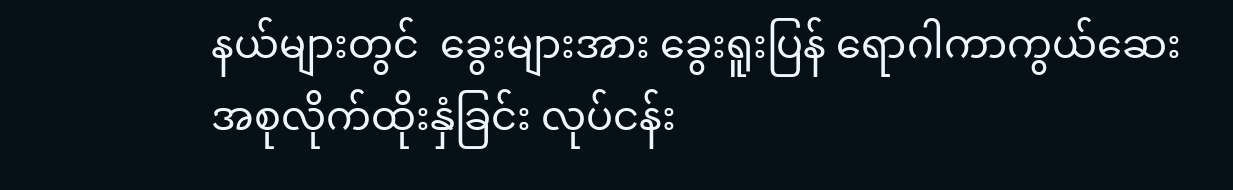နယ်များတွင်  ခွေးများအား ခွေးရူးပြန် ရောဂါကာကွယ်ဆေး         အစုလိုက်ထိုးနှံခြင်း လုပ်ငန်း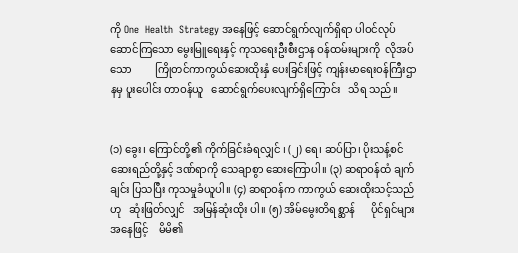ကို One  Health  Strategy အနေဖြင့် ဆောင်ရွက်လျက်ရှိရာ ပါဝင်လုပ်ဆောင်ကြသော မွေးမြူရေးနှင့် ကုသရေးဦးစီးဌာန ဝန်ထမ်းများကို  လိုအပ်သော         ကြိုတင်ကာကွယ်ဆေးထိုးနှံ ပေးခြင်းဖြင့် ကျန်းမာရေးဝန်ကြီးဌာနမှ ပူးပေါင်း တာဝန်ယူ   ဆောင်ရွက်ပေးလျက်ရှိကြောင်း   သိရ သည်။


(၁) ခွေး၊ ကြောင်တို့၏ ကိုက်ခြင်းခံရလျှင် ၊ (၂) ရေ၊ ဆပ်ပြာ၊ ပိုးသန့်စင်ဆေးရည်တို့နှင့် ဒဏ်ရာကို သေချာစွာ ဆေးကြောပါ။ (၃) ဆရာဝန်ထံ ချက်ချင်း ပြသပြီး ကုသမှုခံယူပါ။ (၄) ဆရာဝန်က ကာကွယ် ဆေးထိုးသင့်သည်ဟု   ဆုံးဖြတ်လျှင်   အမြန်ဆုံးထိုး ပါ။ (၅) အိမ်မွေးတိရစ္ဆာန်      ပိုင်ရှင်များအနေဖြင့်    မိမိ၏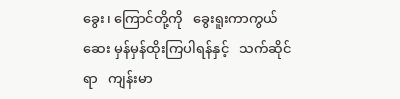ခွေး၊ ကြောင်တို့ကို   ခွေးရူးကာကွယ်ဆေး မှန်မှန်ထိုးကြပါရန်နှင့်   သက်ဆိုင်ရာ   ကျန်းမာ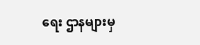ရေး ဌာနများမှ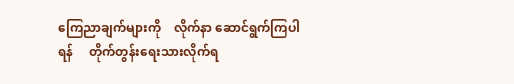ကြေညာချက်များကို    လိုက်နာ ဆောင်ရွက်ကြပါရန်     တိုက်တွန်းရေးသားလိုက်ရ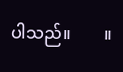ပါသည်။        ။